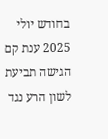בחודש יולי 2025 ענת קם הגישה תביעת לשון הרע נגד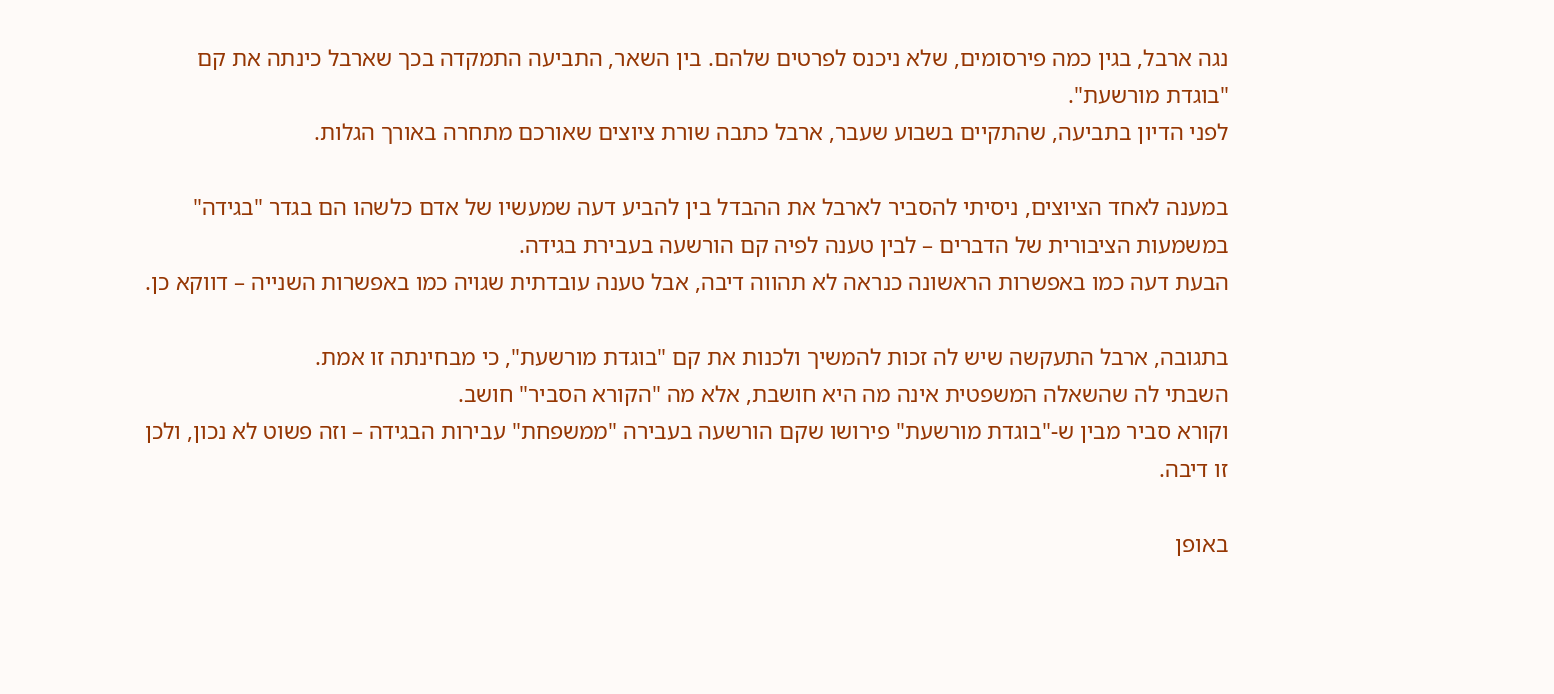נגה ארבל, בגין כמה פירסומים, שלא ניכנס לפרטים שלהם. בין השאר, התביעה התמקדה בכך שארבל כינתה את קם "בוגדת מורשעת".
לפני הדיון בתביעה, שהתקיים בשבוע שעבר, ארבל כתבה שורת ציוצים שאורכם מתחרה באורך הגלות.

במענה לאחד הציוצים, ניסיתי להסביר לארבל את ההבדל בין להביע דעה שמעשיו של אדם כלשהו הם בגדר "בגידה" במשמעות הציבורית של הדברים – לבין טענה לפיה קם הורשעה בעבירת בגידה.
הבעת דעה כמו באפשרות הראשונה כנראה לא תהווה דיבה, אבל טענה עובדתית שגויה כמו באפשרות השנייה – דווקא כן.

בתגובה, ארבל התעקשה שיש לה זכות להמשיך ולכנות את קם "בוגדת מורשעת", כי מבחינתה זו אמת.
השבתי לה שהשאלה המשפטית אינה מה היא חושבת, אלא מה "הקורא הסביר" חושב.
וקורא סביר מבין ש-"בוגדת מורשעת" פירושו שקם הורשעה בעבירה "ממשפחת" עבירות הבגידה – וזה פשוט לא נכון, ולכן זו דיבה.

באופן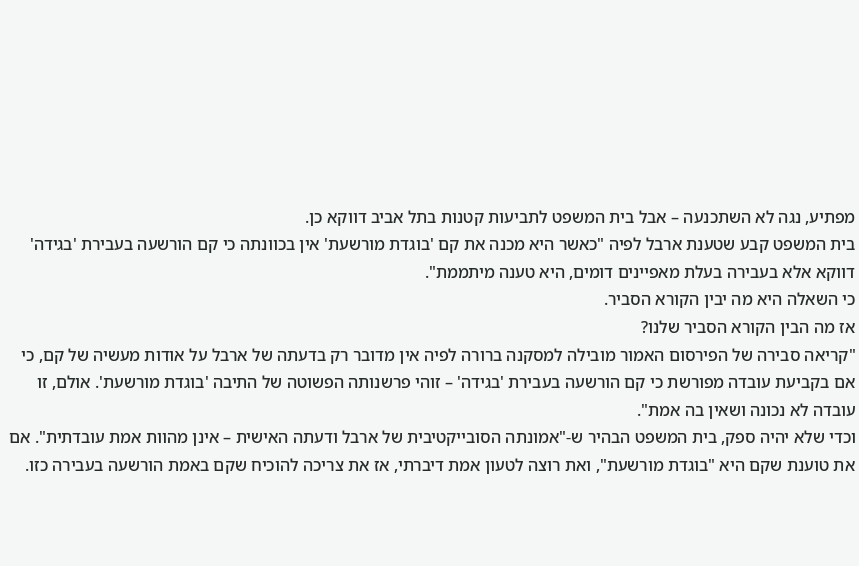מפתיע, נגה לא השתכנעה – אבל בית המשפט לתביעות קטנות בתל אביב דווקא כן.
בית המשפט קבע שטענת ארבל לפיה "כאשר היא מכנה את קם 'בוגדת מורשעת' אין בכוונתה כי קם הורשעה בעבירת 'בגידה' דווקא אלא בעבירה בעלת מאפיינים דומים, היא טענה מיתממת".
כי השאלה היא מה יבין הקורא הסביר.
אז מה הבין הקורא הסביר שלנו?
"קריאה סבירה של הפירסום האמור מובילה למסקנה ברורה לפיה אין מדובר רק בדעתה של ארבל על אודות מעשיה של קם, כי אם בקביעת עובדה מפורשת כי קם הורשעה בעבירת 'בגידה' – זוהי פרשנותה הפשוטה של התיבה 'בוגדת מורשעת'. אולם, זו עובדה לא נכונה ושאין בה אמת".
וכדי שלא יהיה ספק, בית המשפט הבהיר ש-"אמונתה הסובייקטיבית של ארבל ודעתה האישית – אינן מהוות אמת עובדתית". אם את טוענת שקם היא "בוגדת מורשעת", ואת רוצה לטעון אמת דיברתי, אז את צריכה להוכיח שקם באמת הורשעה בעבירה כזו.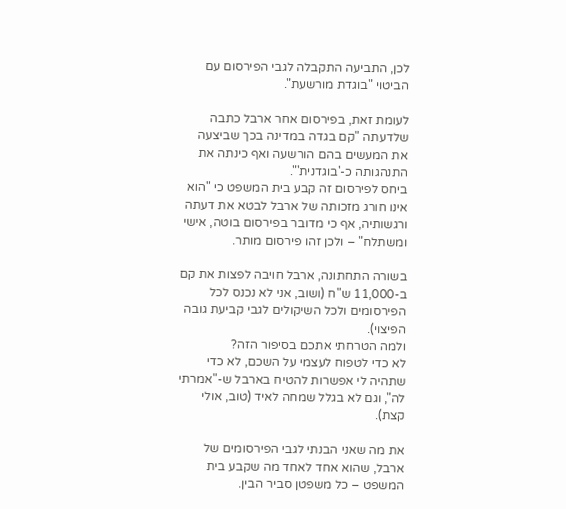לכן, התביעה התקבלה לגבי הפירסום עם הביטוי "בוגדת מורשעת".

לעומת זאת, בפירסום אחר ארבל כתבה שלדעתה "קם בגדה במדינה בכך שביצעה את המעשים בהם הורשעה ואף כינתה את התנהגותה כ-'בוגדנית'".
ביחס לפירסום זה קבע בית המשפט כי "הוא אינו חורג מזכותה של ארבל לבטא את דעתה ורגשותיה, אף כי מדובר בפירסום בוטה, אישי ומשתלח" – ולכן זהו פירסום מותר.

בשורה התחתונה, ארבל חויבה לפצות את קם ב-11,000 ש"ח (ושוב, אני לא נכנס לכל הפירסומים ולכל השיקולים לגבי קביעת גובה הפיצוי).
ולמה הטרחתי אתכם בסיפור הזה?
לא כדי לטפוח לעצמי על השכם, לא כדי שתהיה לי אפשרות להטיח בארבל ש-"אמרתי לה", וגם לא בגלל שמחה לאיד (טוב, אולי קצת).

את מה שאני הבנתי לגבי הפירסומים של ארבל, שהוא אחד לאחד מה שקבע בית המשפט – כל משפטן סביר הבין.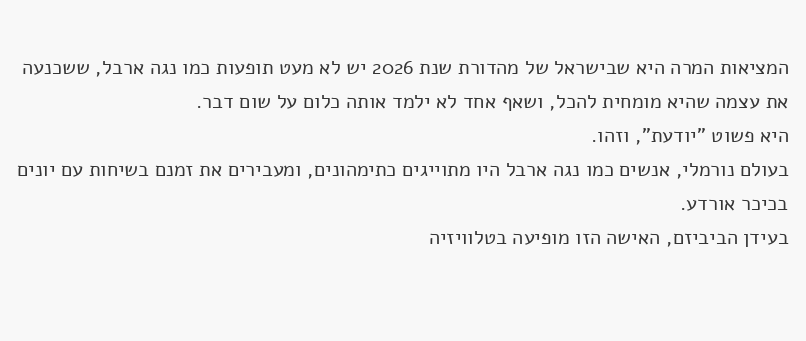המציאות המרה היא שבישראל של מהדורת שנת 2026 יש לא מעט תופעות כמו נגה ארבל, ששכנעה את עצמה שהיא מומחית להכל, ושאף אחד לא ילמד אותה כלום על שום דבר.
היא פשוט "יודעת", וזהו.
בעולם נורמלי, אנשים כמו נגה ארבל היו מתוייגים כתימהונים, ומעבירים את זמנם בשיחות עם יונים בכיכר אורדע.
בעידן הביביזם, האישה הזו מופיעה בטלוויזיה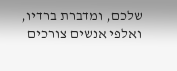שלכם, ומדברת ברדיו, ואלפי אנשים צורכים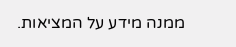ממנה מידע על המציאות.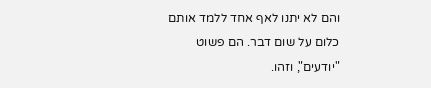והם לא יתנו לאף אחד ללמד אותם כלום על שום דבר. הם פשוט "יודעים", וזהו.